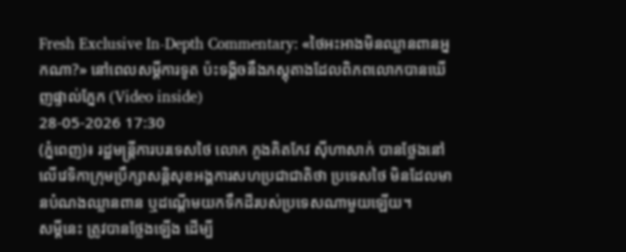Fresh Exclusive In-Depth Commentary: «ថៃអះអាងមិនឈ្លានពានអ្នកណា?» នៅពេលសម្តីការទូត ប៉ះទង្គិចនឹងភស្តុតាងដែលពិភពលោកបានឃើញផ្ទាល់ភ្នែក (Video inside)
28-05-2026 17:30
(ភ្នំពេញ)៖ រដ្ឋមន្ត្រីការបរទេសថៃ លោក ភួងគិតកែវ ស៊ីហាសាក់ បានថ្លែងនៅលើវេទិកាក្រុមប្រឹក្សាសន្តិសុខអង្គការសហប្រជាជាតិថា ប្រទេសថៃ មិនដែលមានបំណងឈ្លានពាន ឬដណ្តើមយកទឹកដីរបស់ប្រទេសណាមួយឡើយ។
សម្តីនេះ ត្រូវបានថ្លែងឡើង ដើម្បី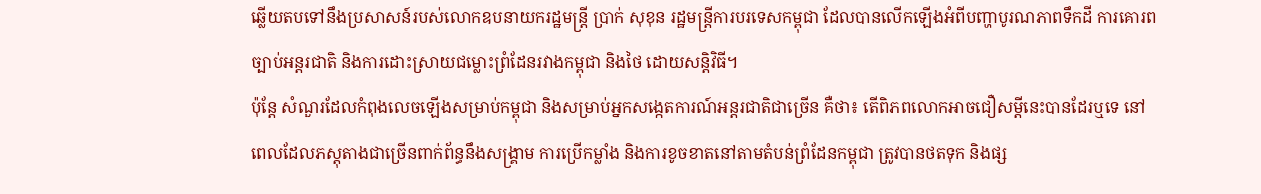ឆ្លើយតបទៅនឹងប្រសាសន៍របស់លោកឧបនាយករដ្ឋមន្ត្រី ប្រាក់ សុខុន រដ្ឋមន្ត្រីការបរទេសកម្ពុជា ដែលបានលើកឡើងអំពីបញ្ហាបូរណភាពទឹកដី ការគោរពច្បាប់អន្តរជាតិ និងការដោះស្រាយជម្លោះព្រំដែនរវាងកម្ពុជា និងថៃ ដោយសន្តិវិធី។
ប៉ុន្តែ សំណួរដែលកំពុងលេចឡើងសម្រាប់កម្ពុជា និងសម្រាប់អ្នកសង្កេតការណ៍អន្តរជាតិជាច្រើន គឺថា៖ តើពិភពលោកអាចជឿសម្តីនេះបានដែរឬទេ នៅពេលដែលភស្តុតាងជាច្រើនពាក់ព័ន្ធនឹងសង្គ្រាម ការប្រើកម្លាំង និងការខូចខាតនៅតាមតំបន់ព្រំដែនកម្ពុជា ត្រូវបានថតទុក និងផ្ស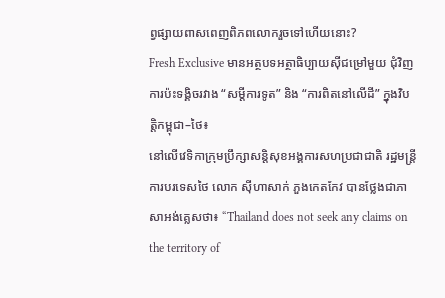ព្វផ្សាយពាសពេញពិភពលោករួចទៅហើយនោះ?
Fresh Exclusive មានអត្ថបទអត្ថាធិប្បាយស៊ីជម្រៅមួយ ជុំវិញការប៉ះទង្គិចរវាង “សម្តីការទូត” និង “ការពិតនៅលើដី” ក្នុងវិបត្តិកម្ពុជា–ថៃ៖
នៅលើវេទិកាក្រុមប្រឹក្សាសន្តិសុខអង្គការសហប្រជាជាតិ រដ្ឋមន្ត្រីការបរទេសថៃ លោក ស៊ីហាសាក់ ភួងកេតកែវ បានថ្លែងជាភាសាអង់គ្លេសថា៖ “Thailand does not seek any claims on the territory of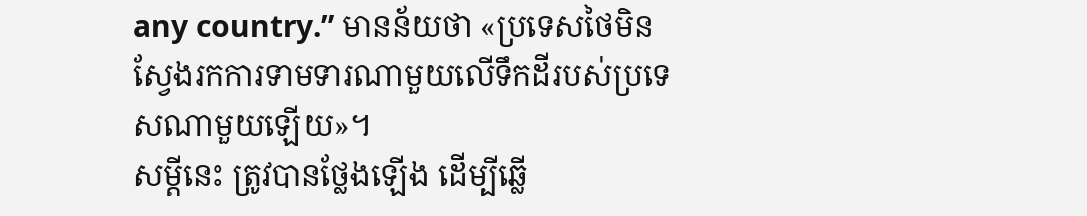any country.” មានន័យថា «ប្រទេសថៃមិនស្វែងរកការទាមទារណាមួយលើទឹកដីរបស់ប្រទេសណាមួយឡើយ»។
សម្តីនេះ ត្រូវបានថ្លែងឡើង ដើម្បីឆ្លើ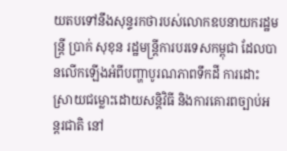យតបទៅនឹងសុន្ទរកថារបស់លោកឧបនាយករដ្ឋមន្ត្រី ប្រាក់ សុខុន រដ្ឋមន្ត្រីការបរទេសកម្ពុជា ដែលបានលើកឡើងអំពីបញ្ហាបូរណភាពទឹកដី ការដោះស្រាយជម្លោះដោយសន្តិវិធី និងការគោរពច្បាប់អន្តរជាតិ នៅ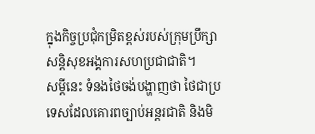ក្នុងកិច្ចប្រជុំកម្រិតខ្ពស់របស់ក្រុមប្រឹក្សាសន្តិសុខអង្គការសហប្រជាជាតិ។
សម្តីនេះ ទំនងថៃចង់បង្ហាញថា ថៃជាប្រទេសដែលគោរពច្បាប់អន្តរជាតិ និងមិ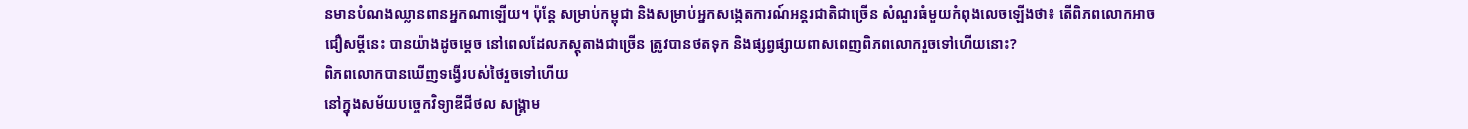នមានបំណងឈ្លានពានអ្នកណាឡើយ។ ប៉ុន្តែ សម្រាប់កម្ពុជា និងសម្រាប់អ្នកសង្កេតការណ៍អន្តរជាតិជាច្រើន សំណួរធំមួយកំពុងលេចឡើងថា៖ តើពិភពលោកអាចជឿសម្តីនេះ បានយ៉ាងដូចម្តេច នៅពេលដែលភស្តុតាងជាច្រើន ត្រូវបានថតទុក និងផ្សព្វផ្សាយពាសពេញពិភពលោករួចទៅហើយនោះ?
ពិភពលោកបានឃើញទង្វើរបស់ថៃរួចទៅហើយ
នៅក្នុងសម័យបច្ចេកវិទ្យាឌីជីថល សង្គ្រាម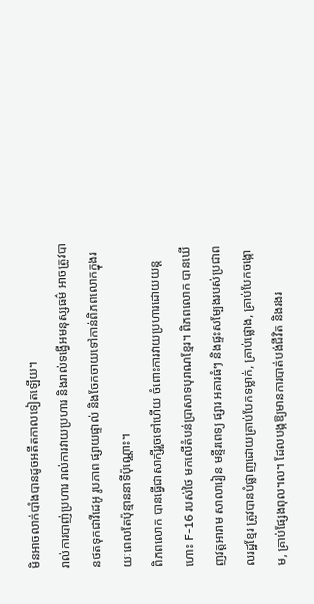មិនអាចលាក់បាំងបានដូចអតីតកាលទៀតឡើយ។
រាល់ការបាញ់ប្រហារ រាល់ការវាយប្រហារ និងរាល់ទង្វើអមនុស្សធម៌ អាចត្រូវបានថតទុកជាវីដេអូ រូបភាព ផ្សាយផ្ទាល់ និងចែកចាយទៅកាន់ពិភពលោកក្នុងរយៈពេលតែប៉ុន្មាននាទីប៉ុណ្ណោះ។
ពិភពលោក បានធ្វើជាសាក្សីរួចទៅហើយ ចំពោះការវាយប្រហារដោយយន្តហោះ F-16 របស់ថៃ មកលើតំបន់ប្រាសាទបុរាណខ្មែរ។ ពិភពលោក បានឃើញវត្តអារាម សាលារៀន មន្ទីរពេទ្យ ផ្សារ អគារធំៗ និងផ្ទះសម្បែងរបស់ប្រជាពលរដ្ឋខ្មែរ ត្រូវបានបំផ្លាញដោយគ្រាប់បែកទម្លាក់, គ្រាប់ផ្លោង, គ្រាប់បែកចង្កោម, គ្រាប់ផ្សែងពុល។ល។ ដែលបង្កឱ្យមានការបាត់បង់ជីវិត និងរងរ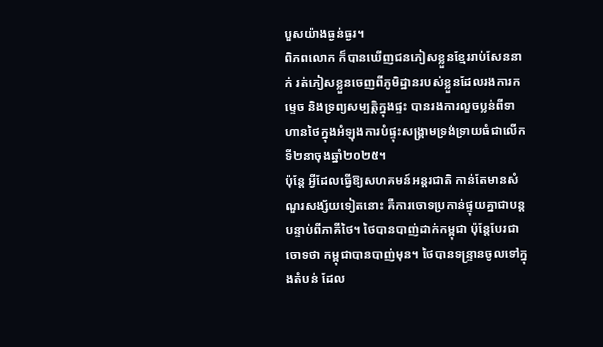បួសយ៉ាងធ្ងន់ធ្ងរ។
ពិភពលោក ក៏បានឃើញជនភៀសខ្លួនខ្មែររាប់សែននាក់ រត់ភៀសខ្លួនចេញពីភូមិដ្ឋានរបស់ខ្លួនដែលរងការកម្ទេច និងទ្រព្យសម្បត្តិក្នុងផ្ទះ បានរងការលួចប្លន់ពីទាហានថៃក្នុងអំឡុងការបំផ្ទុះសង្គ្រាមទ្រង់ទ្រាយធំជាលើកទី២នាចុងឆ្នាំ២០២៥។
ប៉ុន្តែ អ្វីដែលធ្វើឱ្យសហគមន៍អន្តរជាតិ កាន់តែមានសំណួរសង្ស័យទៀតនោះ គឺការចោទប្រកាន់ផ្ទុយគ្នាជាបន្តបន្ទាប់ពីភាគីថៃ។ ថៃបានបាញ់ដាក់កម្ពុជា ប៉ុន្តែបែរជាចោទថា កម្ពុជាបានបាញ់មុន។ ថៃបានទន្ទ្រានចូលទៅក្នុងតំបន់ ដែល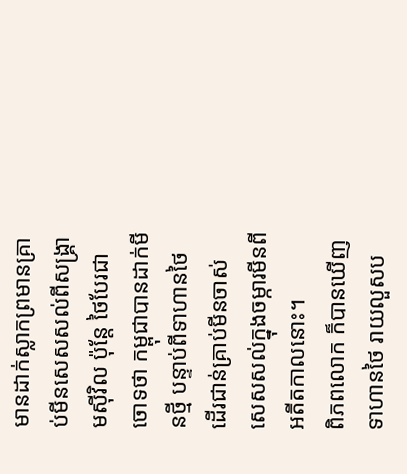មានដាក់ស្លាកព្រមានគ្រាប់មីនសេសសល់ពីសង្គ្រាមស៊ីវិល ប៉ុន្តែ ថៃបែរជាចោទថា កម្ពុជាបានដាក់មីនថ្មី បន្ទាប់ពីទាហានថៃ ដើរជាន់គ្រាប់មីនចាស់ សេសសល់ក្នុងចម្ការមីនពីអតីតកាលនោះ។
ពិភពលោក ក៏បានឃើញទាហានថៃ រាយលួសប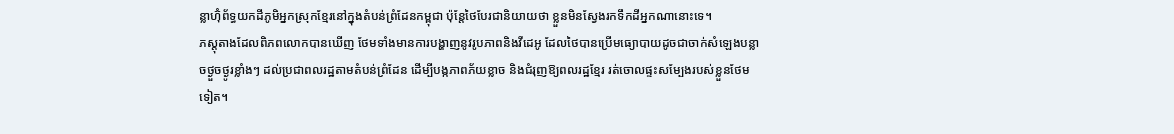ន្លាហ៊ុំព័ទ្ធយកដីភូមិអ្នកស្រុកខ្មែរនៅក្នុងតំបន់ព្រំដែនកម្ពុជា ប៉ុន្តែថៃបែរជានិយាយថា ខ្លួនមិនស្វែងរកទឹកដីអ្នកណានោះទេ។
ភស្តុតាងដែលពិភពលោកបានឃើញ ថែមទាំងមានការបង្ហាញនូវរូបភាពនិងវីដេអូ ដែលថៃបានប្រើមធ្យោបាយដូចជាចាក់សំឡេងបន្លាចថ្ងួចថ្ងូរខ្លាំងៗ ដល់ប្រជាពលរដ្ឋតាមតំបន់ព្រំដែន ដើម្បីបង្កភាពភ័យខ្លាច និងជំរុញឱ្យពលរដ្ឋខ្មែរ រត់ចោលផ្ទះសម្បែងរបស់ខ្លួនថែមទៀត។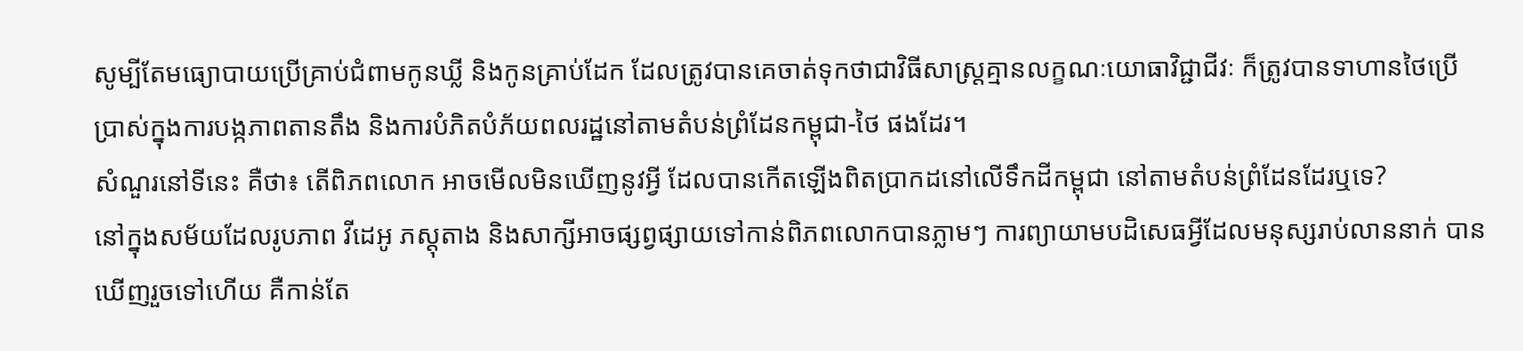សូម្បីតែមធ្យោបាយប្រើគ្រាប់ជំពាមកូនឃ្លី និងកូនគ្រាប់ដែក ដែលត្រូវបានគេចាត់ទុកថាជាវិធីសាស្ត្រគ្មានលក្ខណៈយោធាវិជ្ជាជីវៈ ក៏ត្រូវបានទាហានថៃប្រើប្រាស់ក្នុងការបង្កភាពតានតឹង និងការបំភិតបំភ័យពលរដ្ឋនៅតាមតំបន់ព្រំដែនកម្ពុជា-ថៃ ផងដែរ។
សំណួរនៅទីនេះ គឺថា៖ តើពិភពលោក អាចមើលមិនឃើញនូវអ្វី ដែលបានកើតឡើងពិតប្រាកដនៅលើទឹកដីកម្ពុជា នៅតាមតំបន់ព្រំដែនដែរឬទេ?
នៅក្នុងសម័យដែលរូបភាព វីដេអូ ភស្តុតាង និងសាក្សីអាចផ្សព្វផ្សាយទៅកាន់ពិភពលោកបានភ្លាមៗ ការព្យាយាមបដិសេធអ្វីដែលមនុស្សរាប់លាននាក់ បានឃើញរួចទៅហើយ គឺកាន់តែ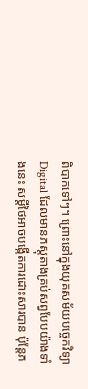ពិបាកទៅៗ។ ព្រោះនៅក្នុងយុគសម័យបច្ចេកវិទ្យា Digital ដែលមានភស្តុតាងគ្រប់សព្វបែបយ៉ាងទាំងនេះ សម្តីថៃអាចបង្កើតការដោះសារបាន ប៉ុន្តែភ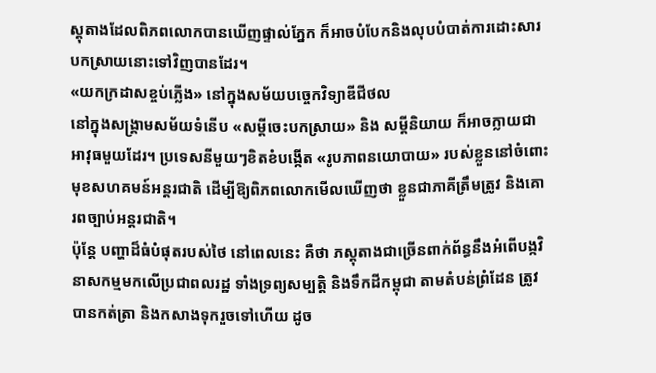ស្តុតាងដែលពិភពលោកបានឃើញផ្ទាល់ភ្នែក ក៏អាចបំបែកនិងលុបបំបាត់ការដោះសារបកស្រាយនោះទៅវិញបានដែរ។
«យកក្រដាសខ្ចប់ភ្លើង» នៅក្នុងសម័យបច្ចេកវិទ្យាឌីជីថល
នៅក្នុងសង្គ្រាមសម័យទំនើប «សម្តីចេះបកស្រាយ» និង សម្តីនិយាយ ក៏អាចក្លាយជាអាវុធមួយដែរ។ ប្រទេសនីមួយៗខិតខំបង្កើត «រូបភាពនយោបាយ» របស់ខ្លួននៅចំពោះមុខសហគមន៍អន្តរជាតិ ដើម្បីឱ្យពិភពលោកមើលឃើញថា ខ្លួនជាភាគីត្រឹមត្រូវ និងគោរពច្បាប់អន្តរជាតិ។
ប៉ុន្តែ បញ្ហាដ៏ធំបំផុតរបស់ថៃ នៅពេលនេះ គឺថា ភស្តុតាងជាច្រើនពាក់ព័ន្ធនឹងអំពើបង្កវិនាសកម្មមកលើប្រជាពលរដ្ឋ ទាំងទ្រព្យសម្បត្តិ និងទឹកដីកម្ពុជា តាមតំបន់ព្រំដែន ត្រូវបានកត់ត្រា និងកសាងទុករួចទៅហើយ ដូច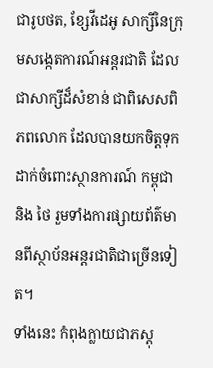ជារូបថត, ខ្សែវីដេអូ សាក្សីនៃក្រុមសង្កេតការណ៍អន្តរជាតិ ដែលជាសាក្សីដ៏សំខាន់ ជាពិសេសពិភពលោក ដែលបានយកចិត្តទុកដាក់ចំពោះស្ថានការណ៍ កម្ពុជា និង ថៃ រួមទាំងការផ្សាយព័ត៌មានពីស្ថាប័នអន្តរជាតិជាច្រើនទៀត។
ទាំងនេះ កំពុងក្លាយជាភស្តុ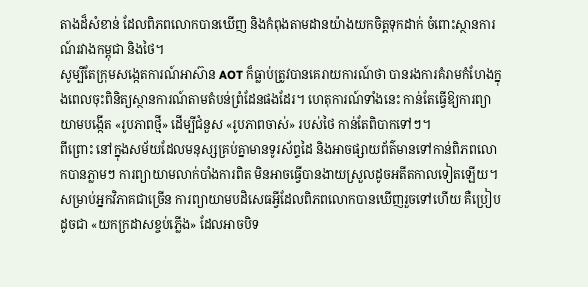តាងដ៏សំខាន់ ដែលពិភពលោកបានឃើញ និងកំពុងតាមដានយ៉ាងយកចិត្តទុកដាក់ ចំពោះស្ថានការណ៍រវាងកម្ពុជា និងថៃ។
សូម្បីតែក្រុមសង្កេតការណ៍អាស៊ាន AOT ក៏ធ្លាប់ត្រូវបានគេរាយការណ៍ថា បានរងការគំរាមកំហែងក្នុងពេលចុះពិនិត្យស្ថានការណ៍តាមតំបន់ព្រំដែនផងដែរ។ ហេតុការណ៍ទាំងនេះ កាន់តែធ្វើឱ្យការព្យាយាមបង្កើត «រូបភាពថ្មី» ដើម្បីជំនួស «រូបភាពចាស់» របស់ថៃ កាន់តែពិបាកទៅៗ។
ពីព្រោះ នៅក្នុងសម័យដែលមនុស្សគ្រប់គ្នាមានទូរស័ព្ទដៃ និងអាចផ្សាយព័ត៌មានទៅកាន់ពិភពលោកបានភ្លាមៗ ការព្យាយាមលាក់បាំងការពិត មិនអាចធ្វើបានងាយស្រួលដូចអតីតកាលទៀតឡើយ។
សម្រាប់អ្នកវិភាគជាច្រើន ការព្យាយាមបដិសេធអ្វីដែលពិភពលោកបានឃើញរួចទៅហើយ គឺប្រៀបដូចជា «យកក្រដាសខ្ចប់ភ្លើង» ដែលអាចបិទ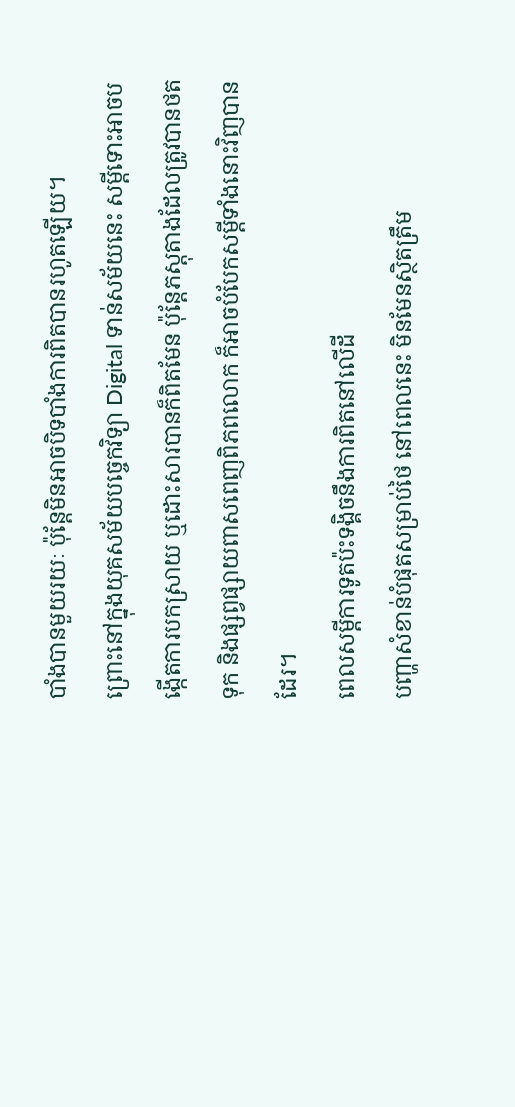បាំងបានមួយរយៈ ប៉ុន្តែមិនអាចបិទបាំងការពិតបានរហូតឡើយ។
ព្រោះនៅក្នុងយុគសម័យបច្ចេកវិទ្យា Digital ទាន់សម័យនេះ សម្តីទោះអាចបង្កើតការបកស្រាយ ឬដោះសារបានក៏ពិតមែន ប៉ុន្តែភស្តុតាងដែលត្រូវបានថតទុក និងផ្សព្វផ្សាយពាសពេញពិភពលោក ក៏អាចបំបែកសម្តីទាំងនោះវិញបានដែរ។
ពេលសម្តីការទូតប៉ះទង្គិចនឹងការពិតនៅលើដី
បញ្ហាសំខាន់បំផុតសម្រាប់ថៃ នៅពេលនេះ មិនមែនស្ថិតត្រឹម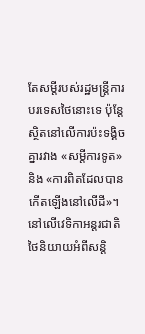តែសម្តីរបស់រដ្ឋមន្ត្រីការបរទេសថៃនោះទេ ប៉ុន្តែស្ថិតនៅលើការប៉ះទង្គិចគ្នារវាង «សម្តីការទូត» និង «ការពិតដែលបានកើតឡើងនៅលើដី»។
នៅលើវេទិកាអន្តរជាតិ ថៃនិយាយអំពីសន្តិ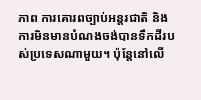ភាព ការគោរពច្បាប់អន្តរជាតិ និងការមិនមានបំណងចង់បានទឹកដីរបស់ប្រទេសណាមួយ។ ប៉ុន្តែនៅលើ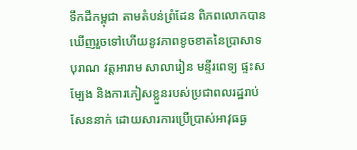ទឹកដីកម្ពុជា តាមតំបន់ព្រំដែន ពិភពលោកបានឃើញរួចទៅហើយនូវភាពខូចខាតនៃប្រាសាទបុរាណ វត្តអារាម សាលារៀន មន្ទីរពេទ្យ ផ្ទះសម្បែង និងការភៀសខ្លួនរបស់ប្រជាពលរដ្ឋរាប់សែននាក់ ដោយសារការប្រើប្រាស់អាវុធធ្ង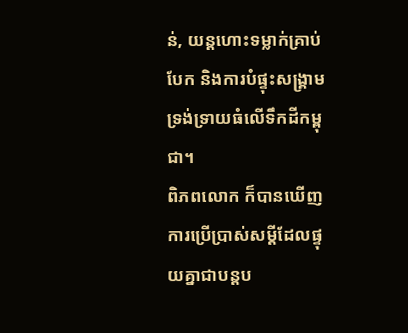ន់, យន្តហោះទម្លាក់គ្រាប់បែក និងការបំផ្ទុះសង្គ្រាមទ្រង់ទ្រាយធំលើទឹកដីកម្ពុជា។
ពិភពលោក ក៏បានឃើញការប្រើប្រាស់សម្តីដែលផ្ទុយគ្នាជាបន្តប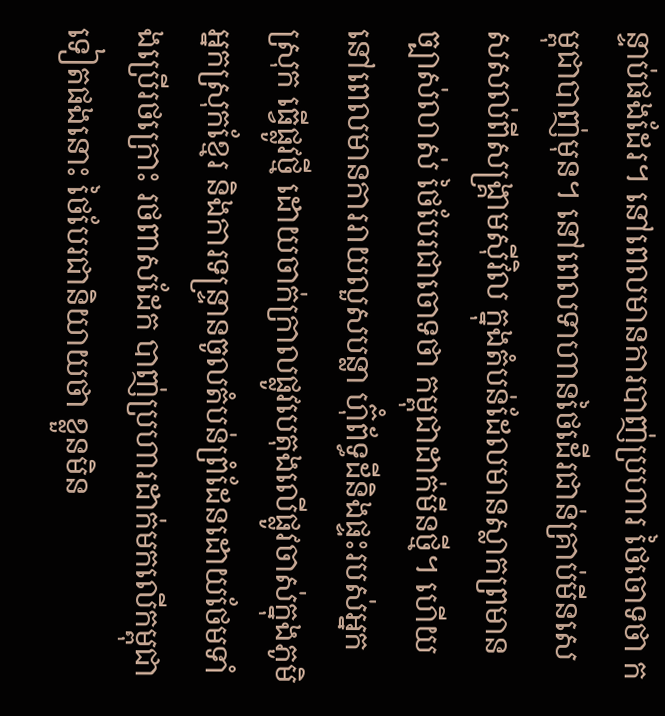ន្ទាប់ផងដែរ។ នៅពេលមានការបាញ់ប្រហារ ថៃចោទថា កម្ពុជាបាញ់មុន។ នៅពេលទាហានថៃដើរជាន់គ្រាប់មីនសេសសល់ពីសង្គ្រាមស៊ីវិល ក្នុងតំបន់ដែលមានស្លាកព្រមានច្បាស់លាស់ ថៃបែរជាចោទថា កម្ពុជាដាក់មីនថ្មី។ ហើយនៅពេលមានការរាយលួសបន្លា ហ៊ុំព័ទ្ធដីនិងផ្ទះរបស់អ្នកស្រុក ធ្វើផ្លូវថ្មី ដោយចាក់ក្រាលផ្លូវបេតុងលើផ្លូវចាស់ក្នុងភូមិអ្នកស្រុកខ្មែរ និងការទន្ទ្រានចូលតំបន់ព្រំដែនដោយថែមទាំងប្រើរថក្រោះ រថពាសដែក បាញ់ប្រហារដាក់មកលើកម្ពុជាទៀតផងនោះ ថៃបែរជានិយាយថា ខ្លួនមិន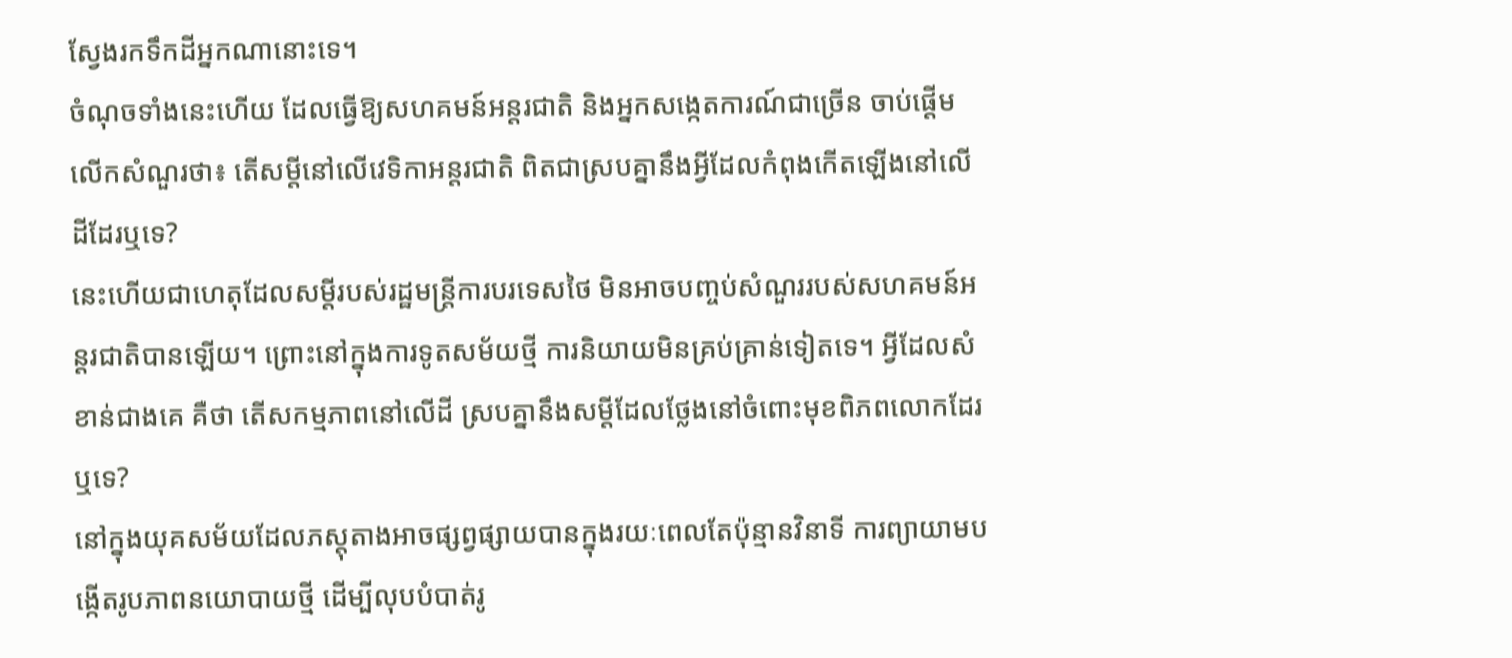ស្វែងរកទឹកដីអ្នកណានោះទេ។
ចំណុចទាំងនេះហើយ ដែលធ្វើឱ្យសហគមន៍អន្តរជាតិ និងអ្នកសង្កេតការណ៍ជាច្រើន ចាប់ផ្តើមលើកសំណួរថា៖ តើសម្តីនៅលើវេទិកាអន្តរជាតិ ពិតជាស្របគ្នានឹងអ្វីដែលកំពុងកើតឡើងនៅលើដីដែរឬទេ?
នេះហើយជាហេតុដែលសម្តីរបស់រដ្ឋមន្ត្រីការបរទេសថៃ មិនអាចបញ្ចប់សំណួររបស់សហគមន៍អន្តរជាតិបានឡើយ។ ព្រោះនៅក្នុងការទូតសម័យថ្មី ការនិយាយមិនគ្រប់គ្រាន់ទៀតទេ។ អ្វីដែលសំខាន់ជាងគេ គឺថា តើសកម្មភាពនៅលើដី ស្របគ្នានឹងសម្តីដែលថ្លែងនៅចំពោះមុខពិភពលោកដែរឬទេ?
នៅក្នុងយុគសម័យដែលភស្តុតាងអាចផ្សព្វផ្សាយបានក្នុងរយៈពេលតែប៉ុន្មានវិនាទី ការព្យាយាមបង្កើតរូបភាពនយោបាយថ្មី ដើម្បីលុបបំបាត់រូ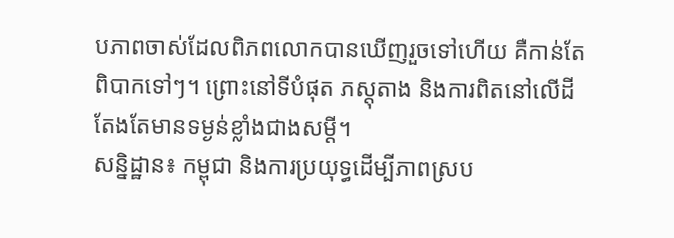បភាពចាស់ដែលពិភពលោកបានឃើញរួចទៅហើយ គឺកាន់តែពិបាកទៅៗ។ ព្រោះនៅទីបំផុត ភស្តុតាង និងការពិតនៅលើដី តែងតែមានទម្ងន់ខ្លាំងជាងសម្តី។
សន្និដ្ឋាន៖ កម្ពុជា និងការប្រយុទ្ធដើម្បីភាពស្រប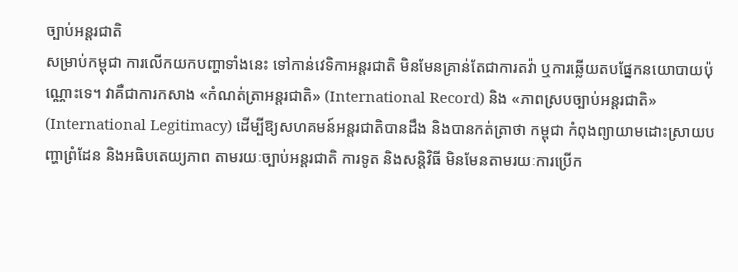ច្បាប់អន្តរជាតិ
សម្រាប់កម្ពុជា ការលើកយកបញ្ហាទាំងនេះ ទៅកាន់វេទិកាអន្តរជាតិ មិនមែនគ្រាន់តែជាការតវ៉ា ឬការឆ្លើយតបផ្នែកនយោបាយប៉ុណ្ណោះទេ។ វាគឺជាការកសាង «កំណត់ត្រាអន្តរជាតិ» (International Record) និង «ភាពស្របច្បាប់អន្តរជាតិ» (International Legitimacy) ដើម្បីឱ្យសហគមន៍អន្តរជាតិបានដឹង និងបានកត់ត្រាថា កម្ពុជា កំពុងព្យាយាមដោះស្រាយបញ្ហាព្រំដែន និងអធិបតេយ្យភាព តាមរយៈច្បាប់អន្តរជាតិ ការទូត និងសន្តិវិធី មិនមែនតាមរយៈការប្រើក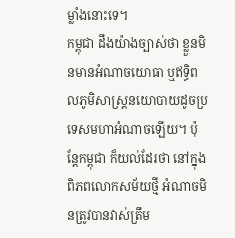ម្លាំងនោះទេ។
កម្ពុជា ដឹងយ៉ាងច្បាស់ថា ខ្លួនមិនមានអំណាចយោធា ឬឥទ្ធិពលភូមិសាស្ត្រនយោបាយដូចប្រទេសមហាអំណាចឡើយ។ ប៉ុន្តែកម្ពុជា ក៏យល់ដែរថា នៅក្នុងពិភពលោកសម័យថ្មី អំណាចមិនត្រូវបានវាស់ត្រឹម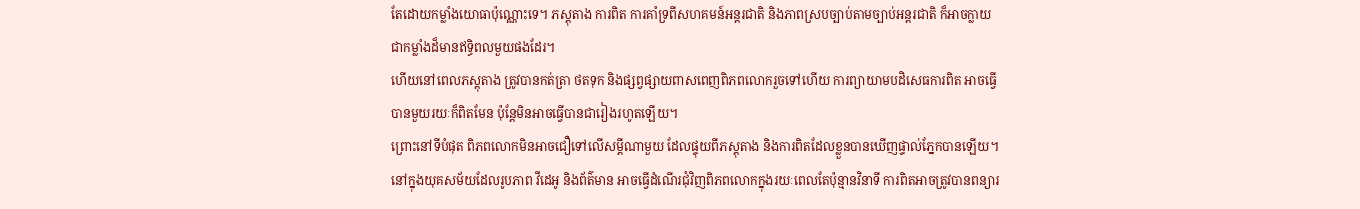តែដោយកម្លាំងយោធាប៉ុណ្ណោះទេ។ ភស្តុតាង ការពិត ការគាំទ្រពីសហគមន៍អន្តរជាតិ និងភាពស្របច្បាប់តាមច្បាប់អន្តរជាតិ ក៏អាចក្លាយជាកម្លាំងដ៏មានឥទ្ធិពលមួយផងដែរ។
ហើយនៅពេលភស្តុតាង ត្រូវបានកត់ត្រា ថតទុក និងផ្សព្វផ្សាយពាសពេញពិភពលោករួចទៅហើយ ការព្យាយាមបដិសេធការពិត អាចធ្វើបានមួយរយៈក៏ពិតមែន ប៉ុន្តែមិនអាចធ្វើបានជារៀងរហូតឡើយ។
ព្រោះនៅទីបំផុត ពិភពលោកមិនអាចជឿទៅលើសម្តីណាមួយ ដែលផ្ទុយពីភស្តុតាង និងការពិតដែលខ្លួនបានឃើញផ្ទាល់ភ្នែកបានឡើយ។
នៅក្នុងយុគសម័យដែលរូបភាព វីដេអូ និងព័ត៌មាន អាចធ្វើដំណើរជុំវិញពិភពលោកក្នុងរយៈពេលតែប៉ុន្មានវិនាទី ការពិតអាចត្រូវបានពន្យារ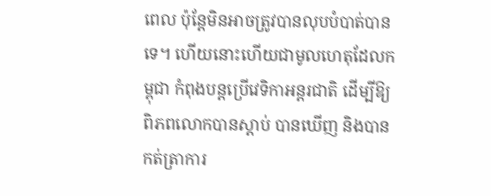ពេល ប៉ុន្តែមិនអាចត្រូវបានលុបបំបាត់បានទេ។ ហើយនោះហើយជាមូលហេតុដែលកម្ពុជា កំពុងបន្តប្រើវេទិកាអន្តរជាតិ ដើម្បីឱ្យពិភពលោកបានស្តាប់ បានឃើញ និងបានកត់ត្រាការ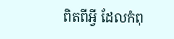ពិតពីអ្វី ដែលកំពុ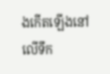ងកើតឡើងនៅលើទឹក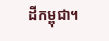ដីកម្ពុជា។